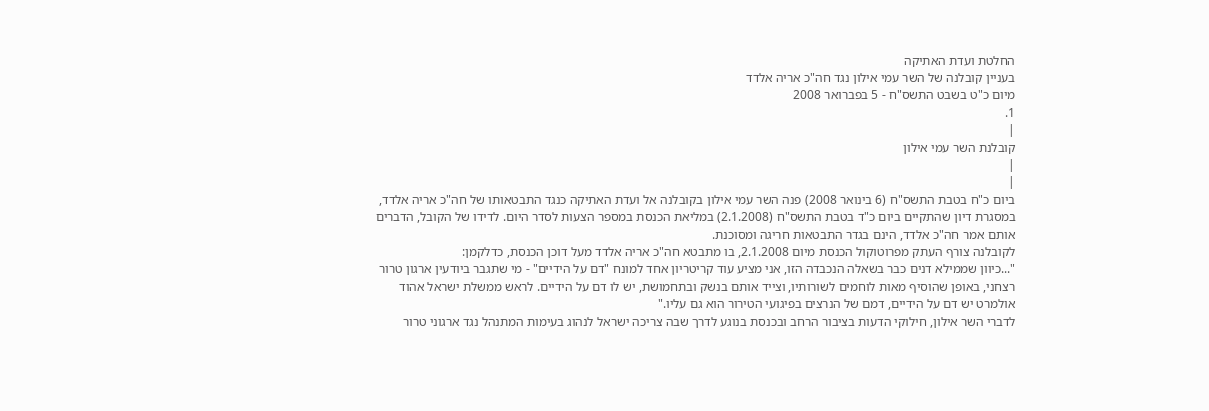החלטת ועדת האתיקה
בעניין קובלנה של השר עמי אילון נגד חה"כ אריה אלדד
מיום כ"ט בשבט התשס"ח - 5 בפברואר 2008
1.
|
קובלנת השר עמי אילון
|
|
ביום כ"ח בטבת התשס"ח (6 בינואר 2008) פנה השר עמי אילון בקובלנה אל ועדת האתיקה כנגד התבטאותו של חה"כ אריה אלדד, במסגרת דיון שהתקיים ביום כ"ד בטבת התשס"ח (2.1.2008) במליאת הכנסת במספר הצעות לסדר היום. לדידו של הקובל, הדברים אותם אמר חה"כ אלדד, הינם בגדר התבטאות חריגה ומסוכנת.
לקובלנה צורף העתק מפרוטוקול הכנסת מיום 2.1.2008, בו מתבטא חה"כ אריה אלדד מעל דוכן הכנסת, כדלקמן:
"...כיוון שממילא דנים כבר בשאלה הנכבדה הזו, אני מציע עוד קריטריון אחד למונח "דם על הידיים" - מי שתגבר ביודעין ארגון טרור רצחני, באופן שהוסיף מאות לוחמים לשורותיו, וצייד אותם בנשק ובתחמושת, יש לו דם על הידיים. לראש ממשלת ישראל אהוד אולמרט יש דם על הידיים, דמם של הנרצים בפיגועי הטירור הוא גם עליו."
לדברי השר אילון, חילוקי הדעות בציבור הרחב ובכנסת בנוגע לדרך שבה צריכה ישראל לנהוג בעימות המתנהל נגד ארגוני טרור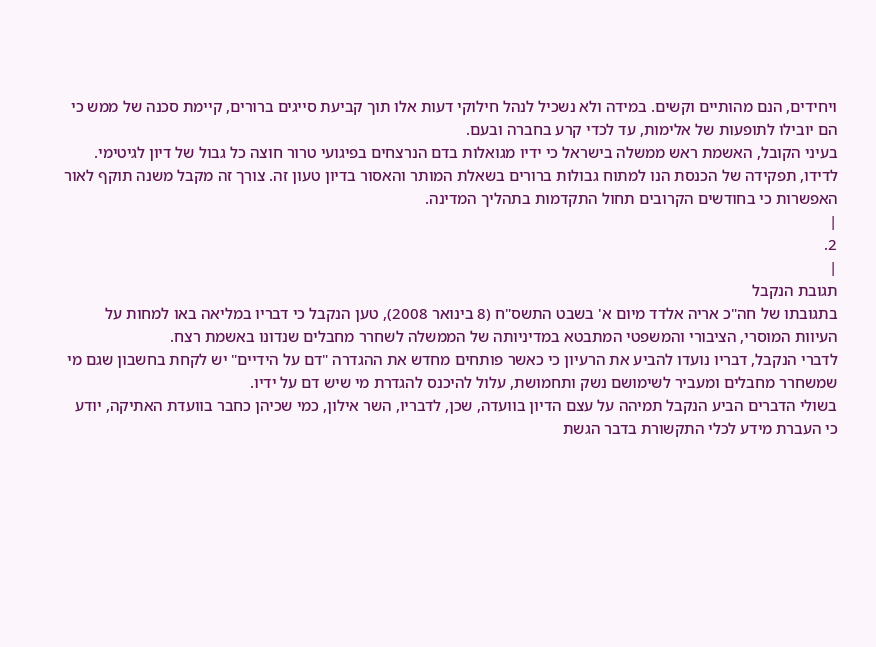ויחידים, הנם מהותיים וקשים. במידה ולא נשכיל לנהל חילוקי דעות אלו תוך קביעת סייגים ברורים, קיימת סכנה של ממש כי הם יובילו לתופעות של אלימות, עד לכדי קרע בחברה ובעם.
בעיני הקובל, האשמת ראש ממשלה בישראל כי ידיו מגואלות בדם הנרצחים בפיגועי טרור חוצה כל גבול של דיון לגיטימי. לדידו, תפקידה של הכנסת הנו למתוח גבולות ברורים בשאלת המותר והאסור בדיון טעון זה. צורך זה מקבל משנה תוקף לאור האפשרות כי בחודשים הקרובים תחול התקדמות בתהליך המדינה.
|
2.
|
תגובת הנקבל
בתגובתו של חה"כ אריה אלדד מיום א' בשבט התשס"ח (8 בינואר 2008), טען הנקבל כי דבריו במליאה באו למחות על העיוות המוסרי, הציבורי והמשפטי המתבטא במדיניותה של הממשלה לשחרר מחבלים שנדונו באשמת רצח.
לדברי הנקבל, דבריו נועדו להביע את הרעיון כי כאשר פותחים מחדש את ההגדרה "דם על הידיים" יש לקחת בחשבון שגם מי שמשחרר מחבלים ומעביר לשימושם נשק ותחמושת, עלול להיכנס להגדרת מי שיש דם על ידיו.
בשולי הדברים הביע הנקבל תמיהה על עצם הדיון בוועדה, שכן, לדבריו, השר אילון, כמי שכיהן כחבר בוועדת האתיקה, יודע כי העברת מידע לכלי התקשורת בדבר הגשת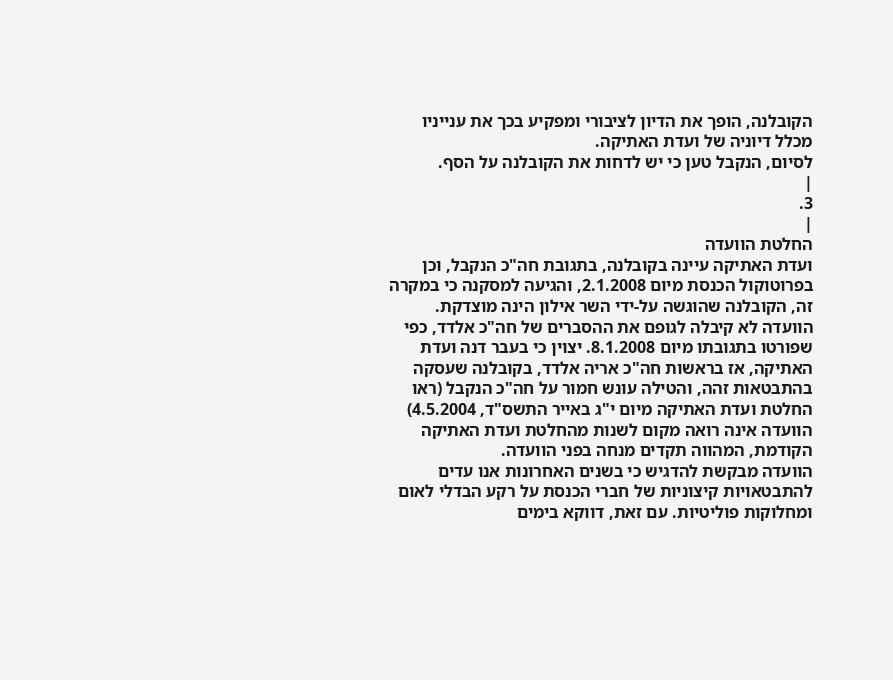הקובלנה, הופך את הדיון לציבורי ומפקיע בכך את ענייניו מכלל דיוניה של ועדת האתיקה.
לסיום, הנקבל טען כי יש לדחות את הקובלנה על הסף.
|
3.
|
החלטת הוועדה
ועדת האתיקה עיינה בקובלנה, בתגובת חה"כ הנקבל, וכן בפרוטוקול הכנסת מיום 2.1.2008, והגיעה למסקנה כי במקרה זה, הקובלנה שהוגשה על-ידי השר אילון הינה מוצדקת.
הוועדה לא קיבלה לגופם את ההסברים של חה"כ אלדד, כפי שפורטו בתגובתו מיום 8.1.2008. יצוין כי בעבר דנה ועדת האתיקה, אז בראשות חה"כ אריה אלדד, בקובלנה שעסקה בהתבטאות זהה, והטילה עונש חמור על חה"כ הנקבל (ראו החלטת ועדת האתיקה מיום י"ג באייר התשס"ד, 4.5.2004) הוועדה אינה רואה מקום לשנות מהחלטת ועדת האתיקה הקודמת, המהווה תקדים מנחה בפני הוועדה.
הוועדה מבקשת להדגיש כי בשנים האחרונות אנו עדים להתבטאויות קיצוניות של חברי הכנסת על רקע הבדלי לאום ומחלוקות פוליטיות. עם זאת, דווקא בימים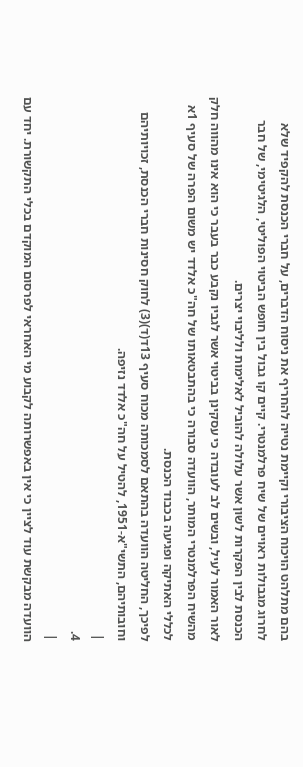בהם מתלהט הויכוח הציבורי וקיימת נטייה להחריף את ניסוח הדברים, על חברי הכנסת להקפיד שלא לחרוג מגבולות ראויים של שיח פרלמנטרי. קיים קו גבול בין חופש הביטוי הפוליטי, הלגיטימי, של חבר הכנסת לבין הפקרות לשון אשר עלולה להוביל לאלימות ולליבוי יצרים.
לאור האמור לעיל, ובשים לב לעובדה כי עסקינן בביטוי אשר לגביו נקבע כבר בעבר כי הוא אינו מהווה חלק מהשיח הפרלמנטרי המותר, הוועדה סבורה כי בהתבטאותו של חה"כ אלדד יש משום הפרה של סעיף 1א לכללי האתיקה ופגיעה בכבוד הכנסת.
לפיכך, החליטה הוועדה בהתאם לסמכותה מכוח סעיף 13ד(ד)(3) לחוק חסינות חברי הכנסת, זכויותיהם וחובותיהם, התשי"א-1951, להטיל על חה"כ אלדד נזיפה.
|
4.
|
הוועדה מבקשת עוד לציין כי אין באפשרותה לקבוע מי האחראי לפרסום המוקדם בכלי התקשורת. יחד עם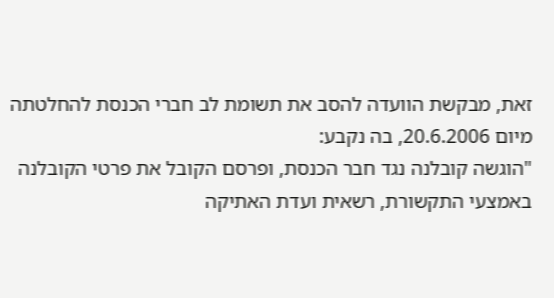זאת, מבקשת הוועדה להסב את תשומת לב חברי הכנסת להחלטתה מיום 20.6.2006, בה נקבע:
"הוגשה קובלנה נגד חבר הכנסת, ופרסם הקובל את פרטי הקובלנה באמצעי התקשורת, רשאית ועדת האתיקה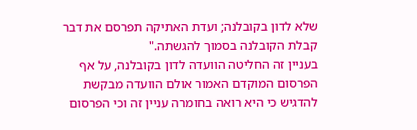שלא לדון בקובלנה; ועדת האתיקה תפרסם את דבר קבלת הקובלנה בסמוך להגשתה."
בעניין זה החליטה הוועדה לדון בקובלנה, על אף הפרסום המוקדם האמור אולם הוועדה מבקשת להדגיש כי היא רואה בחומרה עניין זה וכי הפרסום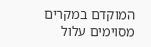המוקדם במקרים מסוימים עלול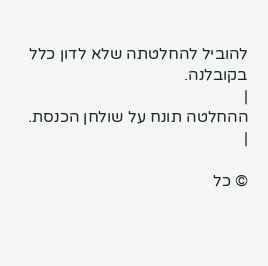להוביל להחלטתה שלא לדון כלל בקובלנה.
|
ההחלטה תונח על שולחן הכנסת.
|

© כל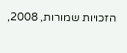הזכויות שמורות, 2008,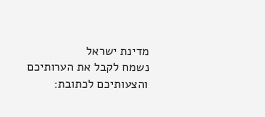מדינת ישראל
נשמח לקבל את הערותיכם והצעותיכם לכתובת: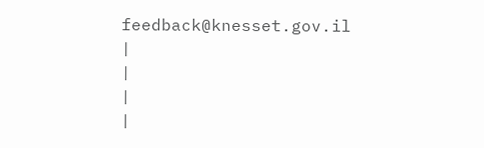feedback@knesset.gov.il
|
|
|
|